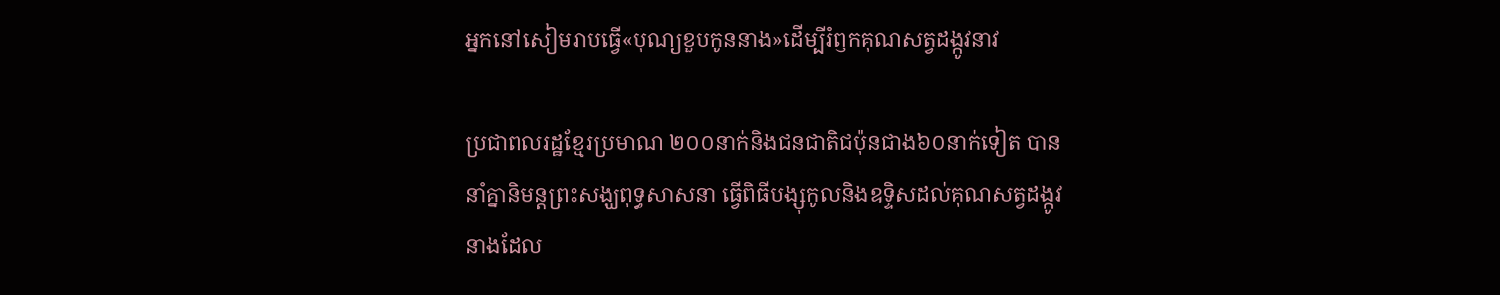អ្នកនៅសៀមរាបធ្វើ«បុណ្យខួបកូននាង»ដើម្បីរំឭកគុណសត្វដង្កូវនាវ

ប្រជាពលរដ្ឋខែ្មរប្រមាណ ២០០នាក់និងជនជាតិជប៉ុនជាង៦០នាក់ទៀត បាននាំគ្នានិមន្តព្រះសង្ឃពុទ្ធសាសនា ធ្វើពិធីបង្សុកូលនិងឧទ្ទិសដល់គុណសត្វដង្កូវនាងដែល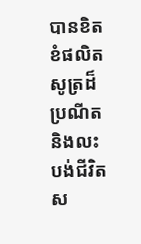បានខិតខំផលិតសូត្រដ៏ប្រណីតនិងលះបង់ជីវិតស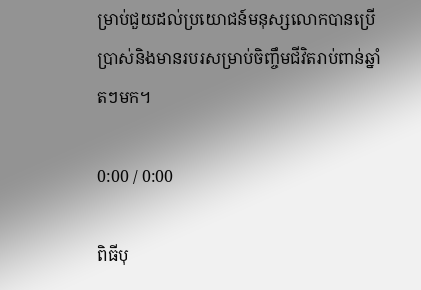ម្រាប់ជួយដល់ប្រយោជន៍មនុស្សលោកបានប្រើប្រាស់និងមានរបរសម្រាប់ចិញ្ចឹមជីវិតរាប់ពាន់ឆ្នាំតៗមក។

0:00 / 0:00

ពិធីបុ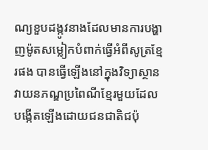ណ្យខួបដង្កូវនាងដែលមានការបង្ហាញម៉ូតសម្លៀកបំពាក់ធ្វើអំពីសូត្រខ្មែរផង បានធ្វើឡើងនៅក្នុងវិទ្យាស្ថានវាយនភណ្ឌប្រពៃណីខ្មែរមួយដែលបង្កើតឡើងដោយជនជាតិជប៉ុ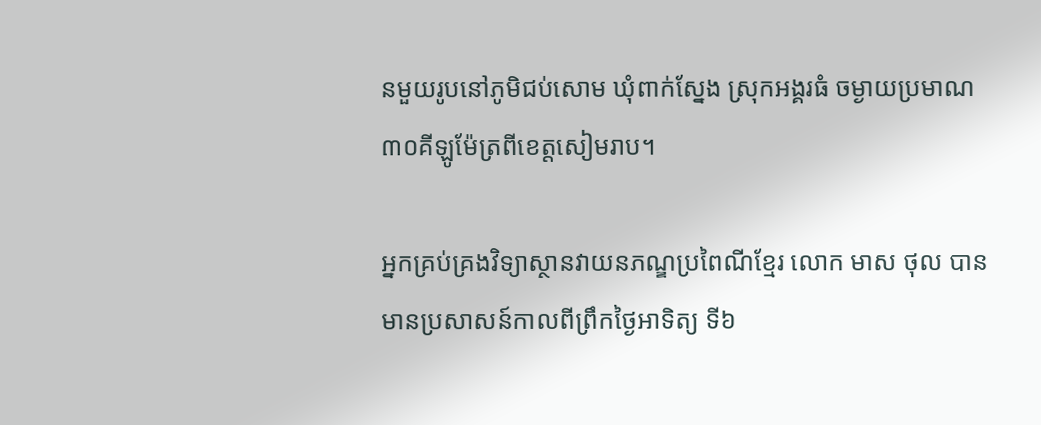នមួយរូបនៅភូមិជប់សោម ឃុំពាក់ស្នែង ស្រុកអង្គរធំ ចម្ងាយប្រមាណ ៣០គីឡូម៉ែត្រពីខេត្តសៀមរាប។

អ្នកគ្រប់គ្រងវិទ្យាស្ថានវាយនភណ្ឌប្រពៃណីខ្មែរ លោក មាស ថុល បានមានប្រសាសន៍កាលពីព្រឹកថ្ងៃអាទិត្យ ទី៦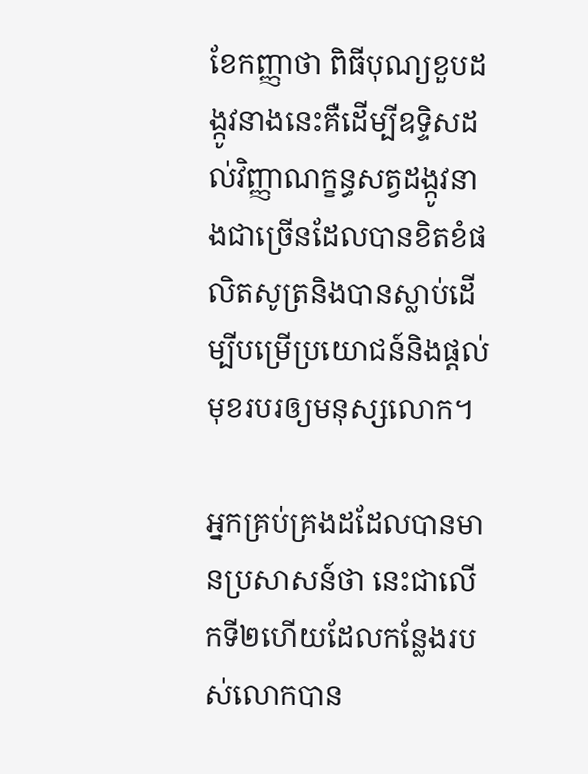ខែកញ្ញាថា ពិធីបុណ្យខួបដង្កូវនាងនេះគឺដើម្បីឧទ្ទិសដល់វិញ្ញាណក្ខន្ធសត្វដង្កូវនាងជាច្រើនដែលបានខិតខំផលិតសូត្រនិងបានស្លាប់ដើម្បីបម្រើប្រយោជន៍និងផ្តល់មុខរបរឲ្យមនុស្សលោក។

អ្នកគ្រប់គ្រងដដែលបានមានប្រសាសន៍ថា នេះជាលើកទី២ហើយដែលកន្លែងរបស់លោកបាន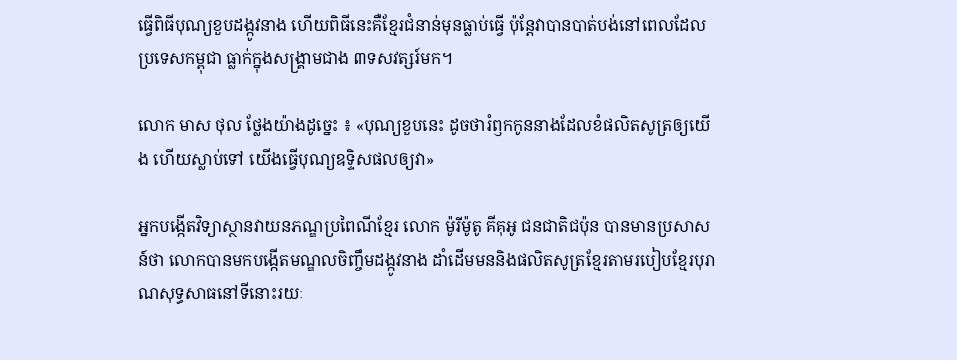ធ្វើពិធីបុណ្យខួបដង្កូវនាង ហើយពិធីនេះគឺខ្មែរជំនាន់មុនធ្លាប់ធ្វើ ប៉ុន្តែវាបានបាត់បង់នៅពេលដែលប្រទេសកម្ពុជា ធ្លាក់ក្នុងសង្គ្រាមជាង ៣ទសវត្សរ៍មក។

លោក មាស ថុល ថ្លែងយ៉ាងដូច្នេះ ៖ «បុណ្យខួបនេះ ដូចថារំឭកកូននាងដែលខំផលិតសូត្រឲ្យយើង ហើយស្លាប់ទៅ យើងធ្វើបុណ្យឧទ្ទិសផលឲ្យវា»

អ្នកបង្កើតវិទ្យាស្ថានវាយនភណ្ឌប្រពៃណីខ្មែរ លោក ម៉ូរីម៉ូតូ គីគុអូ ជនជាតិជប៉ុន បានមានប្រសាសន៍ថា លោកបានមកបង្កើតមណ្ឌលចិញ្ចឹមដង្កូវនាង ដាំដើមមននិងផលិតសូត្រខ្មែរតាមរបៀបខ្មែរបុរាណសុទ្ធសាធនៅទីនោះរយៈ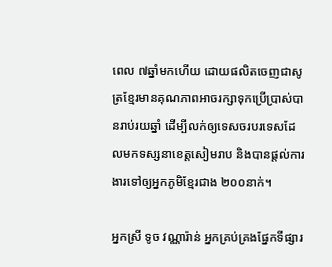ពេល ៧ឆ្នាំមកហើយ ដោយផលិតចេញជាសូត្រខ្មែរមានគុណភាពអាចរក្សាទុកប្រើប្រាស់បានរាប់រយឆ្នាំ ដើម្បីលក់ឲ្យទេសចរបរទេសដែលមកទស្សនាខេត្តសៀមរាប និងបានផ្តល់ការងារទៅឲ្យអ្នកភូមិខ្មែរជាង ២០០នាក់។

អ្នកស្រី ទូច វណ្ណារ៉ាន់ អ្នកគ្រប់គ្រងផ្នែកទីផ្សារ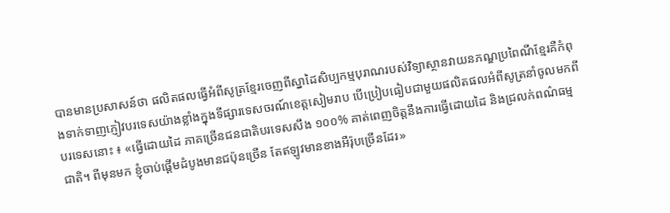បានមានប្រសាសន៍ថា ផលិតផលធ្វើអំពីសូត្រខ្មែរចេញពីស្នាដៃសិប្បកម្មបុរាណរបស់វិទ្យាស្ថានវាយនភណ្ឌប្រពៃណីខ្មែរគឺកំពុងទាក់ទាញភ្ញៀវបរទេសយ៉ាងខ្លាំងក្នុងទីផ្សារទេសចរណ៍ខេត្តសៀមរាប បើប្រៀបធៀបជាមួយផលិតផលអំពីសូត្រនាំចូលមកពីបរទេសនោះ ៖ «ធ្វើដោយដៃ ភាគច្រើនជនជាតិបរទេសសឹង ១០០% គាត់ពេញចិត្តនឹងការធ្វើដោយដៃ និងជ្រលក់ពណ៌ធម្មជាតិ។ ពីមុនមក ខ្ញុំចាប់ផ្ដើមដំបូងមានជប៉ុនច្រើន តែឥឡូវមានខាងអឺរ៉ុបច្រើនដែរ»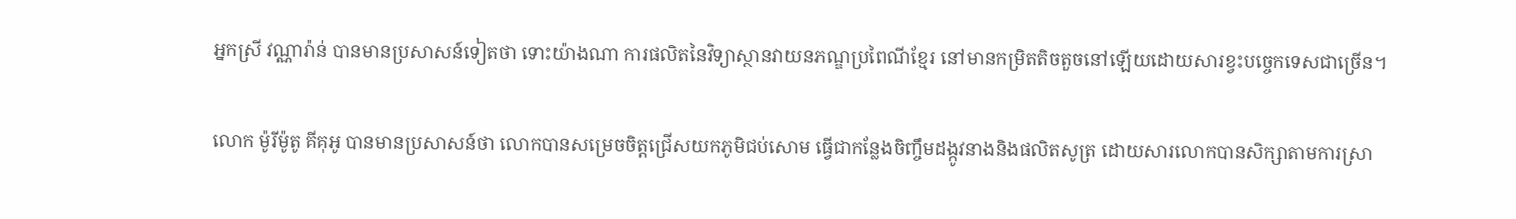អ្នកស្រី វណ្ណារ៉ាន់ បានមានប្រសាសន៍ទៀតថា ទោះយ៉ាងណា ការផលិតនៃវិទ្យាស្ថានវាយនភណ្ឌប្រពៃណីខ្មែរ នៅមានកម្រិតតិចតួចនៅឡើយដោយសារខ្វះបច្ចេកទេសជាច្រើន។

លោក ម៉ូរីម៉ូតូ គីគុអូ បានមានប្រសាសន៍ថា លោកបានសម្រេចចិត្តជ្រើសយកភូមិជប់សោម ធ្វើជាកន្លែងចិញ្ចឹមដង្កូវនាងនិងផលិតសូត្រ ដោយសារលោកបានសិក្សាតាមការស្រា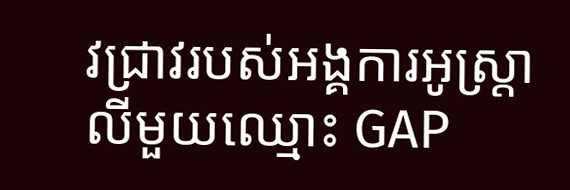វជ្រាវរបស់អង្គការអូស្ត្រាលីមួយឈ្មោះ GAP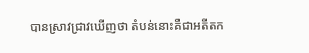បានស្រាវជ្រាវឃើញថា តំបន់នោះគឺជាអតីតក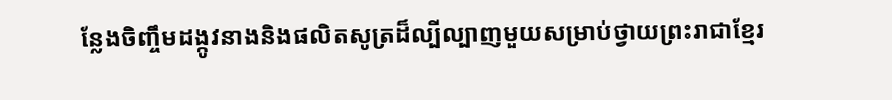ន្លែងចិញ្ចឹមដង្កូវនាងនិងផលិតសូត្រដ៏ល្បីល្បាញមួយសម្រាប់ថ្វាយព្រះរាជាខ្មែរ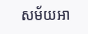សម័យអា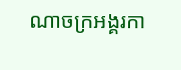ណាចក្រអង្គរកា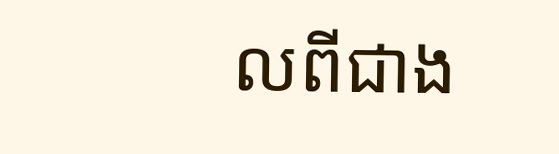លពីជាង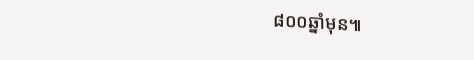៨០០ឆ្នាំមុន៕